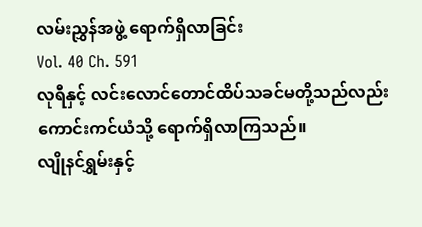လမ်းညွှန်အဖွဲ့ ရောက်ရှိလာခြင်း
Vol. 40 Ch. 591
လုရီနှင့် လင်းလောင်တောင်ထိပ်သခင်မတို့သည်လည်း ကောင်းကင်ယံသို့ ရောက်ရှိလာကြသည်။
လျိုနင်ရွှမ်းနှင့်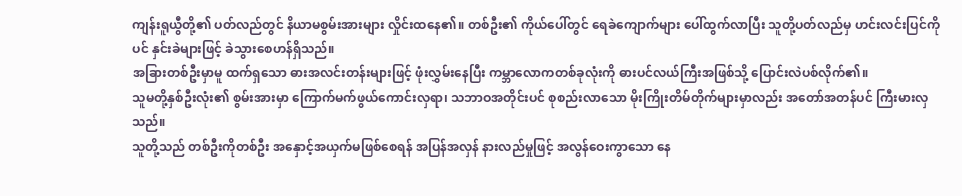ကျန်းရူယွီတို့၏ ပတ်လည်တွင် နိယာမစွမ်းအားများ လှိုင်းထနေ၏။ တစ်ဦး၏ ကိုယ်ပေါ်တွင် ရေခဲကျောက်များ ပေါ်ထွက်လာပြီး သူတို့ပတ်လည်မှ ဟင်းလင်းပြင်ကိုပင် နှင်းခဲများဖြင့် ခဲသွားစေဟန်ရှိသည်။
အခြားတစ်ဦးမှာမူ ထက်ရှသော ဓားအလင်းတန်းများဖြင့် ဖုံးလွှမ်းနေပြီး ကမ္ဘာလောကတစ်ခုလုံးကို ဓားပင်လယ်ကြီးအဖြစ်သို့ ပြောင်းလဲပစ်လိုက်၏။
သူမတို့နှစ်ဦးလုံး၏ စွမ်းအားမှာ ကြောက်မက်ဖွယ်ကောင်းလှရာ၊ သဘာဝအတိုင်းပင် စုစည်းလာသော မိုးကြိုးတိမ်တိုက်များမှာလည်း အတော်အတန်ပင် ကြီးမားလှသည်။
သူတို့သည် တစ်ဦးကိုတစ်ဦး အနှောင့်အယှက်မဖြစ်စေရန် အပြန်အလှန် နားလည်မှုဖြင့် အလွန်ဝေးကွာသော နေ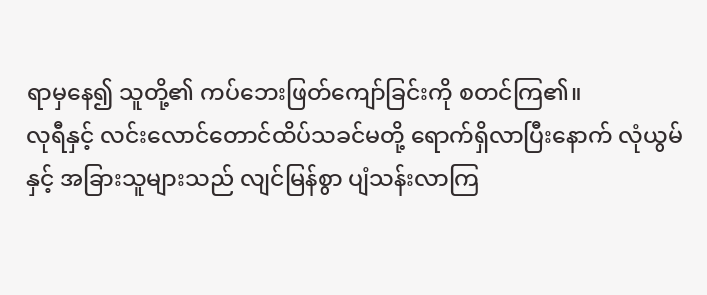ရာမှနေ၍ သူတို့၏ ကပ်ဘေးဖြတ်ကျော်ခြင်းကို စတင်ကြ၏။
လုရီနှင့် လင်းလောင်တောင်ထိပ်သခင်မတို့ ရောက်ရှိလာပြီးနောက် လုံယွမ်နှင့် အခြားသူများသည် လျင်မြန်စွာ ပျံသန်းလာကြ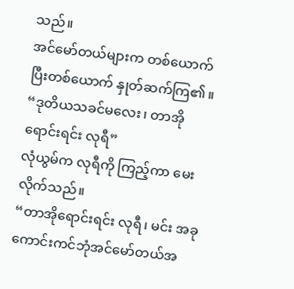သည်။
အင်မော်တယ်များက တစ်ယောက်ပြီးတစ်ယောက် နှုတ်ဆက်ကြ၏။
“ဒုတိယသခင်မလေး၊ တာအိုရောင်းရင်း လုရီ”
လုံယွမ်က လုရီကို ကြည့်ကာ မေးလိုက်သည်။
“တာအိုရောင်းရင်း လုရီ၊ မင်း အခု ကောင်းကင်ဘုံအင်မော်တယ်အ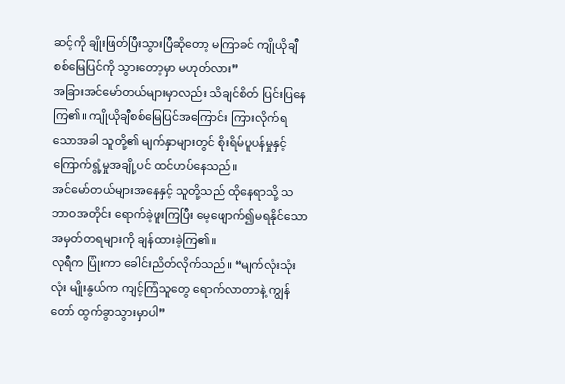ဆင့်ကို ချိုးဖြတ်ပြီးသွားပြီဆိုတော့ မကြာခင် ကျိုယိုချီစစ်မြေပြင်ကို သွားတော့မှာ မဟုတ်လား”
အခြားအင်မော်တယ်များမှာလည်း သိချင်စိတ် ပြင်းပြနေကြ၏။ ကျိုယိုချီစစ်မြေပြင်အကြောင်း ကြားလိုက်ရသောအခါ သူတို့၏ မျက်နှာများတွင် စိုးရိမ်ပူပန်မှုနှင့် ကြောက်ရွံ့မှုအချို့ပင် ထင်ဟပ်နေသည်။
အင်မော်တယ်များအနေနှင့် သူတို့သည် ထိုနေရာသို့ သဘာဝအတိုင်း ရောက်ခဲ့ဖူးကြပြီး မေ့ဖျောက်၍မရနိုင်သော အမှတ်တရများကို ချန်ထားခဲ့ကြ၏။
လုရီက ပြုံးကာ ခေါင်းညိတ်လိုက်သည်။ “မျက်လုံးသုံးလုံး မျိုးနွယ်က ကျင့်ကြံသူတွေ ရောက်လာတာနဲ့ ကျွန်တော် ထွက်ခွာသွားမှာပါ”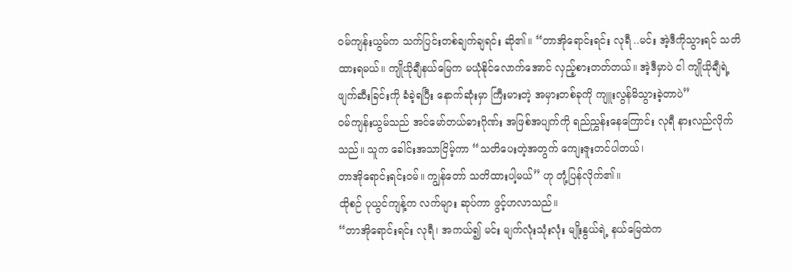ဝမ်ကျန်းယွမ်က သက်ပြင်းတစ်ချက်ချရင်း ဆို၏။ “တာအိုရောင်းရင်း လုရီ ..မင်း အဲ့ဒီကိုသွားရင် သတိထားရမယ်။ ကျိုယိုချီနယ်မြေက မယုံနိုင်လောက်အောင် လှည့်စားတတ်တယ်။ အဲ့ဒီမှာပဲ ငါ ကျိုယိုချီရဲ့ ဖျက်ဆီးခြင်းကို ခံခဲ့ရပြီး နောက်ဆုံးမှာ ကြီးမားတဲ့ အမှားတစ်ခုကို ကျူးလွန်မိသွားခဲ့တာပဲ”
ဝမ်ကျန်းယွမ်သည် အင်မော်တယ်ဓားဂိုဏ်း အဖြစ်အပျက်ကို ရည်ညွှန်းနေကြောင်း လုရီ နားလည်လိုက်သည်။ သူက ခေါင်းအသာငြိမ့်ကာ “သတိပေးတဲ့အတွက် ကျေးဇူးတင်ပါတယ်၊
တာအိုရောင်းရင်းဝမ်။ ကျွန်တော် သတိထားပါ့မယ်” ဟု တုံ့ပြန်လိုက်၏။
ထိုစဉ် ပုယွင်ကျန့်က လက်များ ဆုပ်ကာ ဖွင့်ဟလာသည်။
“တာအိုရောင်းရင်း လုရီ၊ အကယ်၍ မင်း မျက်လုံးသုံးလုံး မျိုးနွယ်ရဲ့ နယ်မြေထဲက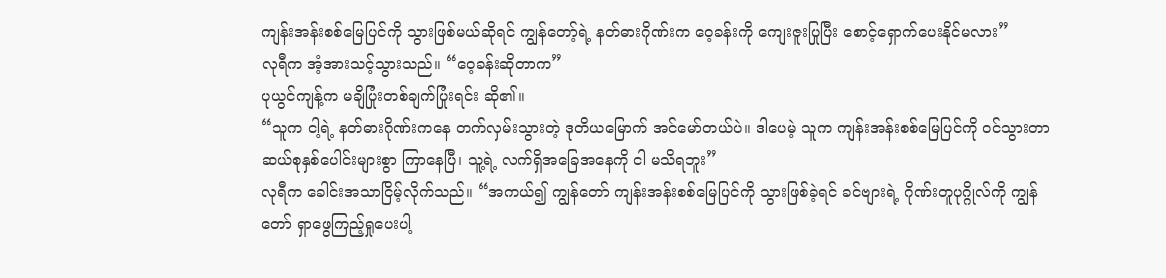ကျန်းအန်းစစ်မြေပြင်ကို သွားဖြစ်မယ်ဆိုရင် ကျွန်တော့်ရဲ့ နတ်ဓားဂိုဏ်းက ဝေ့ခန်းကို ကျေးဇူးပြုပြီး စောင့်ရှောက်ပေးနိုင်မလား”
လုရီက အံ့အားသင့်သွားသည်။ “ဝေ့ခန်းဆိုတာက”
ပုယွင်ကျန့်က မချိပြုံးတစ်ချက်ပြုံးရင်း ဆို၏။
“သူက ငါ့ရဲ့ နတ်ဓားဂိုဏ်းကနေ တက်လှမ်းသွားတဲ့ ဒုတိယမြောက် အင်မော်တယ်ပဲ။ ဒါပေမဲ့ သူက ကျန်းအန်းစစ်မြေပြင်ကို ဝင်သွားတာ ဆယ်စုနှစ်ပေါင်းများစွာ ကြာနေပြီ၊ သူ့ရဲ့ လက်ရှိအခြေအနေကို ငါ မသိရဘူး”
လုရီက ခေါင်းအသာငြိမ့်လိုက်သည်။ “အကယ်၍ ကျွန်တော် ကျန်းအန်းစစ်မြေပြင်ကို သွားဖြစ်ခဲ့ရင် ခင်ဗျားရဲ့ ဂိုဏ်းတူပုဂ္ဂိုလ်ကို ကျွန်တော် ရှာဖွေကြည့်ရှုပေးပါ့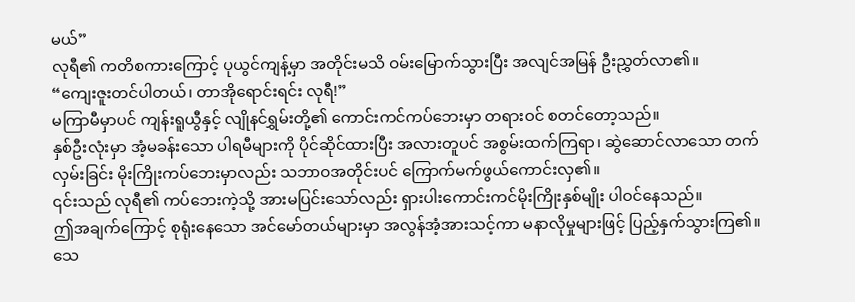မယ်”
လုရီ၏ ကတိစကားကြောင့် ပုယွင်ကျန့်မှာ အတိုင်းမသိ ဝမ်းမြောက်သွားပြီး အလျင်အမြန် ဦးညွှတ်လာ၏။
“ကျေးဇူးတင်ပါတယ်၊ တာအိုရောင်းရင်း လုရီ!”
မကြာမီမှာပင် ကျန်းရူယွီနှင့် လျိုနင်ရွှမ်းတို့၏ ကောင်းကင်ကပ်ဘေးမှာ တရားဝင် စတင်တော့သည်။
နှစ်ဦးလုံးမှာ အံ့မခန်းသော ပါရမီများကို ပိုင်ဆိုင်ထားပြီး အလားတူပင် အစွမ်းထက်ကြရာ၊ ဆွဲဆောင်လာသော တက်လှမ်းခြင်း မိုးကြိုးကပ်ဘေးမှာလည်း သဘာဝအတိုင်းပင် ကြောက်မက်ဖွယ်ကောင်းလှ၏။
၎င်းသည် လုရီ၏ ကပ်ဘေးကဲ့သို့ အားမပြင်းသော်လည်း ရှားပါးကောင်းကင်မိုးကြိုးနှစ်မျိုး ပါဝင်နေသည်။
ဤအချက်ကြောင့် စုရုံးနေသော အင်မော်တယ်များမှာ အလွန်အံ့အားသင့်ကာ မနာလိုမှုများဖြင့် ပြည့်နှက်သွားကြ၏။ သေ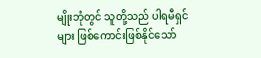မျိုးဘုံတွင် သူတို့သည် ပါရမီရှင်များ ဖြစ်ကောင်းဖြစ်နိုင်သော်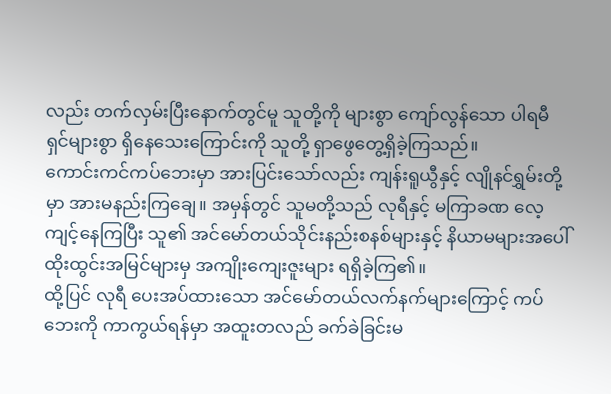လည်း တက်လှမ်းပြီးနောက်တွင်မူ သူတို့ကို များစွာ ကျော်လွန်သော ပါရမီရှင်များစွာ ရှိနေသေးကြောင်းကို သူတို့ ရှာဖွေတွေ့ရှိခဲ့ကြသည်။
ကောင်းကင်ကပ်ဘေးမှာ အားပြင်းသော်လည်း ကျန်းရူယွီနှင့် လျိုနင်ရွှမ်းတို့မှာ အားမနည်းကြချေ။ အမှန်တွင် သူမတို့သည် လုရီနှင့် မကြာခဏ လေ့ကျင့်နေကြပြီး သူ၏ အင်မော်တယ်သိုင်းနည်းစနစ်များနှင့် နိယာမများအပေါ် ထိုးထွင်းအမြင်များမှ အကျိုးကျေးဇူးများ ရရှိခဲ့ကြ၏။
ထို့ပြင် လုရီ ပေးအပ်ထားသော အင်မော်တယ်လက်နက်များကြောင့် ကပ်ဘေးကို ကာကွယ်ရန်မှာ အထူးတလည် ခက်ခဲခြင်းမ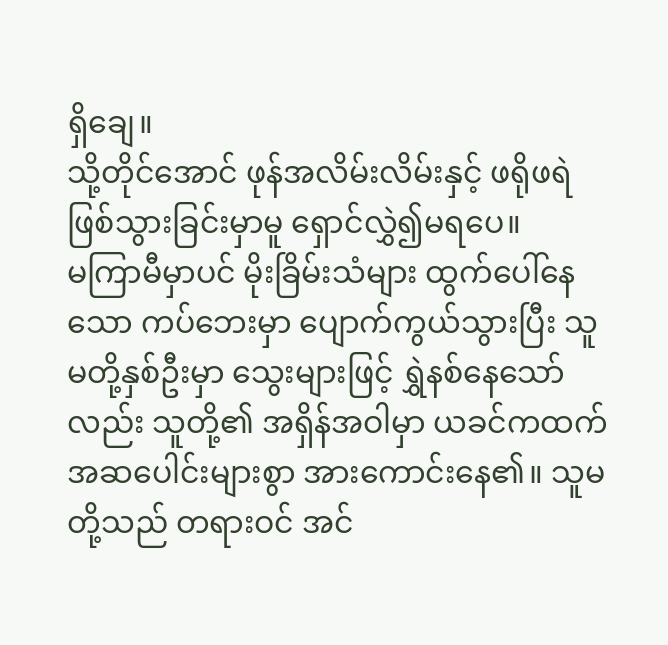ရှိချေ။
သို့တိုင်အောင် ဖုန်အလိမ်းလိမ်းနှင့် ဖရိုဖရဲဖြစ်သွားခြင်းမှာမူ ရှောင်လွှဲ၍မရပေ။
မကြာမီမှာပင် မိုးခြိမ်းသံများ ထွက်ပေါ်နေသော ကပ်ဘေးမှာ ပျောက်ကွယ်သွားပြီး သူမတို့နှစ်ဦးမှာ သွေးများဖြင့် ရွှဲနစ်နေသော်လည်း သူတို့၏ အရှိန်အဝါမှာ ယခင်ကထက် အဆပေါင်းများစွာ အားကောင်းနေ၏။ သူမတို့သည် တရားဝင် အင်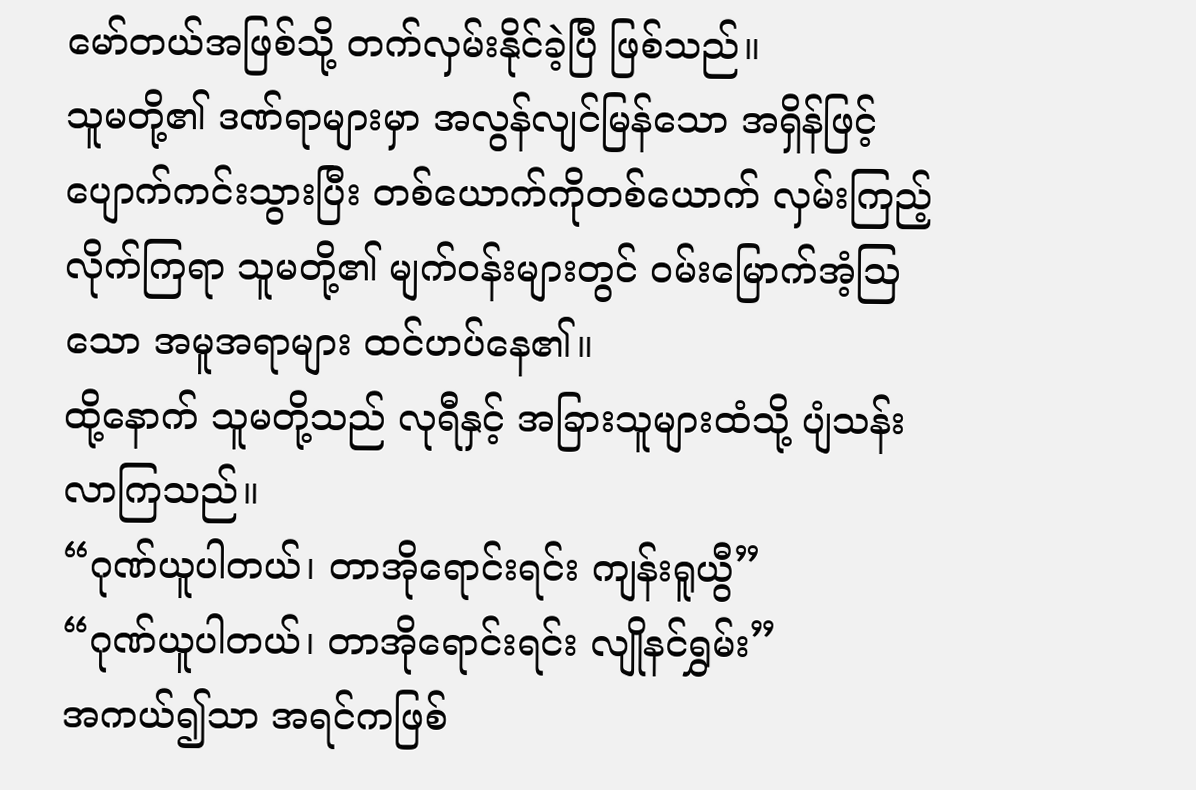မော်တယ်အဖြစ်သို့ တက်လှမ်းနိုင်ခဲ့ပြီ ဖြစ်သည်။
သူမတို့၏ ဒဏ်ရာများမှာ အလွန်လျင်မြန်သော အရှိန်ဖြင့် ပျောက်ကင်းသွားပြီး တစ်ယောက်ကိုတစ်ယောက် လှမ်းကြည့်လိုက်ကြရာ သူမတို့၏ မျက်ဝန်းများတွင် ဝမ်းမြောက်အံ့ဩသော အမူအရာများ ထင်ဟပ်နေ၏။
ထို့နောက် သူမတို့သည် လုရီနှင့် အခြားသူများထံသို့ ပျံသန်းလာကြသည်။
“ဂုဏ်ယူပါတယ်၊ တာအိုရောင်းရင်း ကျန်းရူယွီ”
“ဂုဏ်ယူပါတယ်၊ တာအိုရောင်းရင်း လျိုနင်ရွှမ်း”
အကယ်၍သာ အရင်ကဖြစ်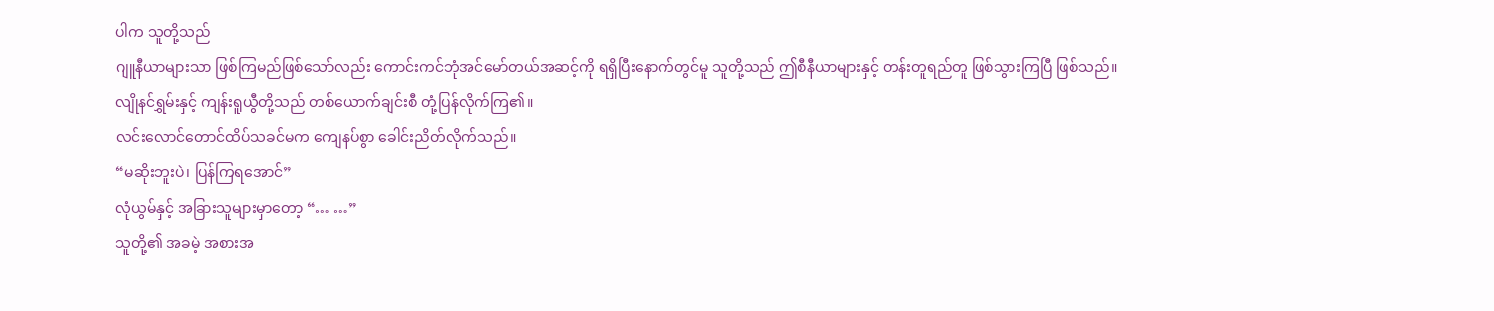ပါက သူတို့သည်
ဂျူနီယာများသာ ဖြစ်ကြမည်ဖြစ်သော်လည်း ကောင်းကင်ဘုံအင်မော်တယ်အဆင့်ကို ရရှိပြီးနောက်တွင်မူ သူတို့သည် ဤစီနီယာများနှင့် တန်းတူရည်တူ ဖြစ်သွားကြပြီ ဖြစ်သည်။
လျိုနင်ရွှမ်းနှင့် ကျန်းရူယွီတို့သည် တစ်ယောက်ချင်းစီ တုံ့ပြန်လိုက်ကြ၏။
လင်းလောင်တောင်ထိပ်သခင်မက ကျေနပ်စွာ ခေါင်းညိတ်လိုက်သည်။
“မဆိုးဘူးပဲ၊ ပြန်ကြရအောင်”
လုံယွမ်နှင့် အခြားသူများမှာတော့ “… …”
သူတို့၏ အခမဲ့ အစားအ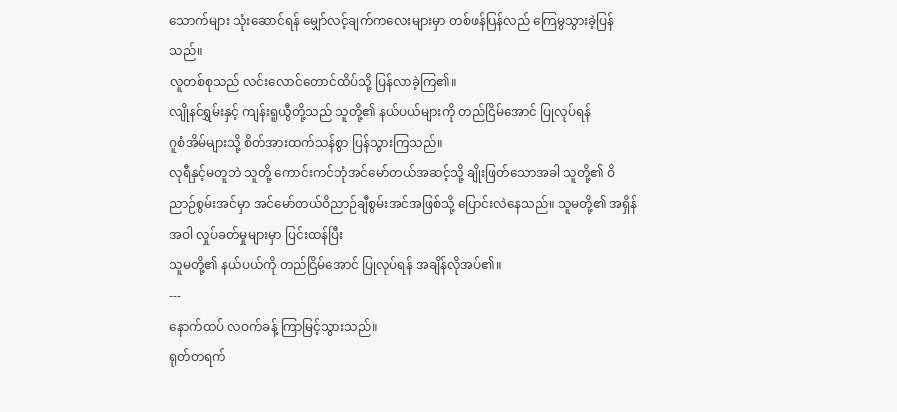သောက်များ သုံးဆောင်ရန် မျှော်လင့်ချက်ကလေးများမှာ တစ်ဖန်ပြန်လည် ကြေမွသွားခဲ့ပြန်သည်။
လူတစ်စုသည် လင်းလောင်တောင်ထိပ်သို့ ပြန်လာခဲ့ကြ၏။
လျိုနင်ရွှမ်းနှင့် ကျန်းရူယွီတို့သည် သူတို့၏ နယ်ပယ်များကို တည်ငြိမ်အောင် ပြုလုပ်ရန်
ဂူစံအိမ်များသို့ စိတ်အားထက်သန်စွာ ပြန်သွားကြသည်။
လုရီနှင့်မတူဘဲ သူတို့ ကောင်းကင်ဘုံအင်မော်တယ်အဆင့်သို့ ချိုးဖြတ်သောအခါ သူတို့၏ ဝိညာဉ်စွမ်းအင်မှာ အင်မော်တယ်ဝိညာဉ်ချီစွမ်းအင်အဖြစ်သို့ ပြောင်းလဲနေသည်။ သူမတို့၏ အရှိန်အဝါ လှုပ်ခတ်မှုများမှာ ပြင်းထန်ပြီး
သူမတို့၏ နယ်ပယ်ကို တည်ငြိမ်အောင် ပြုလုပ်ရန် အချိန်လိုအပ်၏။
---
နောက်ထပ် လဝက်ခန့် ကြာမြင့်သွားသည်။
ရုတ်တရက်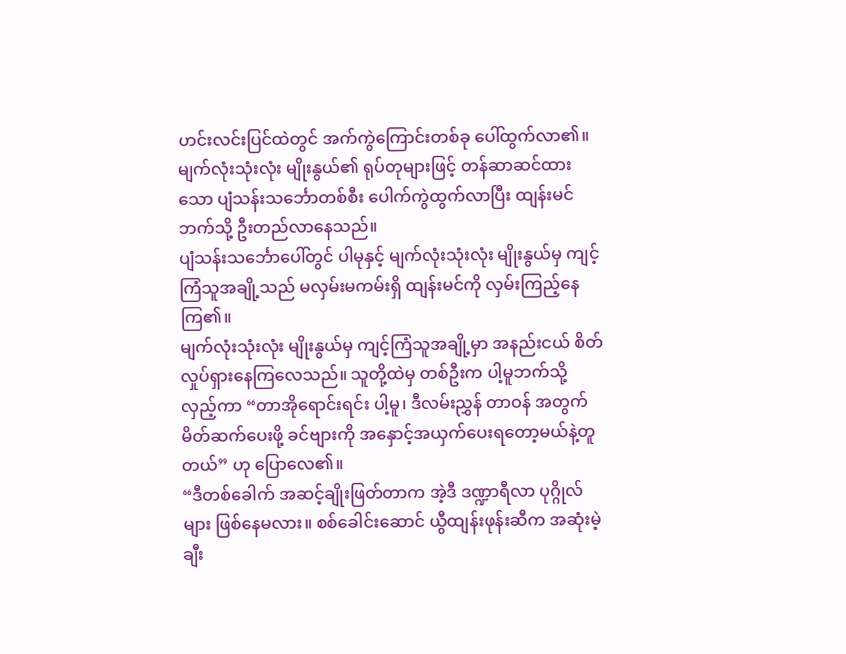ဟင်းလင်းပြင်ထဲတွင် အက်ကွဲကြောင်းတစ်ခု ပေါ်ထွက်လာ၏။
မျက်လုံးသုံးလုံး မျိုးနွယ်၏ ရုပ်တုများဖြင့် တန်ဆာဆင်ထားသော ပျံသန်းသင်္ဘောတစ်စီး ပေါက်ကွဲထွက်လာပြီး ထျန်းမင်ဘက်သို့ ဦးတည်လာနေသည်။
ပျံသန်းသင်္ဘောပေါ်တွင် ပါမုနှင့် မျက်လုံးသုံးလုံး မျိုးနွယ်မှ ကျင့်ကြံသူအချို့သည် မလှမ်းမကမ်းရှိ ထျန်းမင်ကို လှမ်းကြည့်နေကြ၏။
မျက်လုံးသုံးလုံး မျိုးနွယ်မှ ကျင့်ကြံသူအချို့မှာ အနည်းငယ် စိတ်လှုပ်ရှားနေကြလေသည်။ သူတို့ထဲမှ တစ်ဦးက ပါ့မူဘက်သို့ လှည့်ကာ “တာအိုရောင်းရင်း ပါ့မူ၊ ဒီလမ်းညွှန် တာဝန် အတွက် မိတ်ဆက်ပေးဖို့ ခင်ဗျားကို အနှောင့်အယှက်ပေးရတော့မယ်နဲ့တူတယ်” ဟု ပြောလေ၏။
“ဒီတစ်ခေါက် အဆင့်ချိုးဖြတ်တာက အဲ့ဒီ ဒဏ္ဍာရီလာ ပုဂ္ဂိုလ်များ ဖြစ်နေမလား။ စစ်ခေါင်းဆောင် ယွီထျန်းဖုန်းဆီက အဆုံးမဲ့ ချီး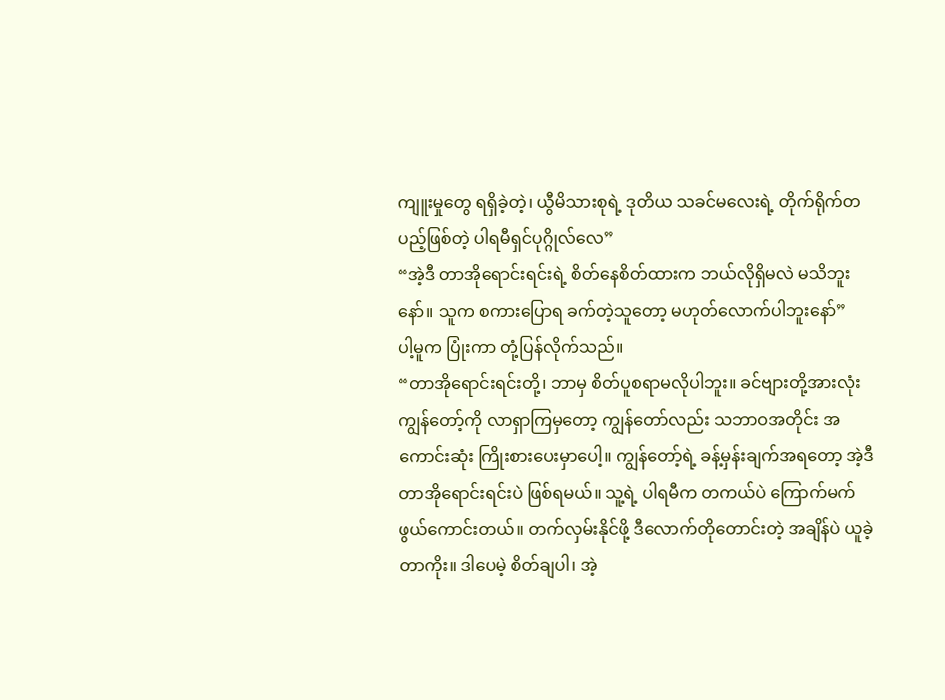ကျူးမှုတွေ ရရှိခဲ့တဲ့၊ ယွီမိသားစုရဲ့ ဒုတိယ သခင်မလေးရဲ့ တိုက်ရိုက်တပည့်ဖြစ်တဲ့ ပါရမီရှင်ပုဂ္ဂိုလ်လေ”
“အဲ့ဒီ တာအိုရောင်းရင်းရဲ့ စိတ်နေစိတ်ထားက ဘယ်လိုရှိမလဲ မသိဘူးနော်။ သူက စကားပြောရ ခက်တဲ့သူတော့ မဟုတ်လောက်ပါဘူးနော်”
ပါ့မူက ပြုံးကာ တုံ့ပြန်လိုက်သည်။
“တာအိုရောင်းရင်းတို့၊ ဘာမှ စိတ်ပူစရာမလိုပါဘူး။ ခင်ဗျားတို့အားလုံး ကျွန်တော့်ကို လာရှာကြမှတော့ ကျွန်တော်လည်း သဘာဝအတိုင်း အကောင်းဆုံး ကြိုးစားပေးမှာပေါ့။ ကျွန်တော့်ရဲ့ ခန့်မှန်းချက်အရတော့ အဲ့ဒီ တာအိုရောင်းရင်းပဲ ဖြစ်ရမယ်။ သူ့ရဲ့ ပါရမီက တကယ်ပဲ ကြောက်မက်ဖွယ်ကောင်းတယ်။ တက်လှမ်းနိုင်ဖို့ ဒီလောက်တိုတောင်းတဲ့ အချိန်ပဲ ယူခဲ့တာကိုး။ ဒါပေမဲ့ စိတ်ချပါ၊ အဲ့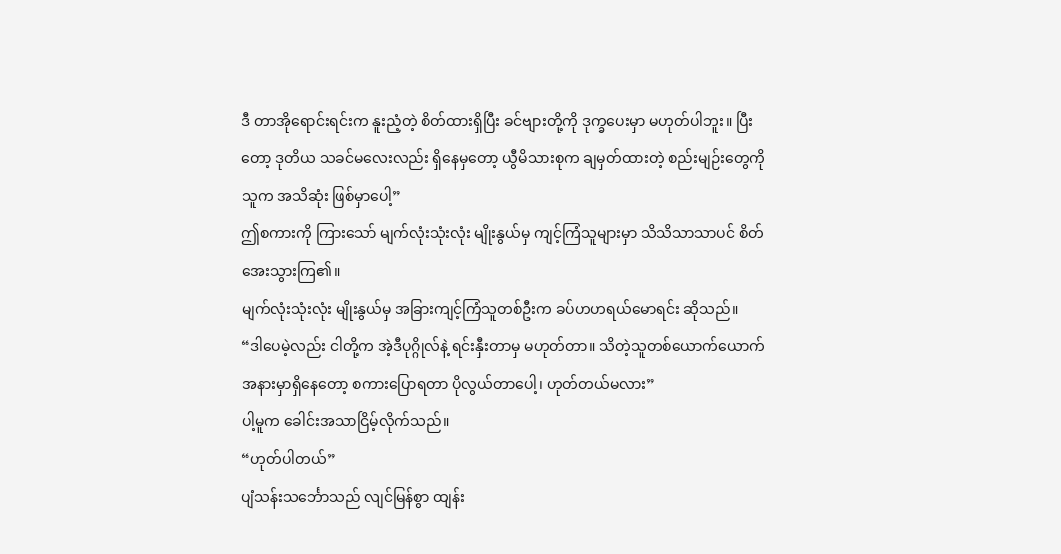ဒီ တာအိုရောင်းရင်းက နူးညံ့တဲ့ စိတ်ထားရှိပြီး ခင်ဗျားတို့ကို ဒုက္ခပေးမှာ မဟုတ်ပါဘူး။ ပြီးတော့ ဒုတိယ သခင်မလေးလည်း ရှိနေမှတော့ ယွီမိသားစုက ချမှတ်ထားတဲ့ စည်းမျဉ်းတွေကို သူက အသိဆုံး ဖြစ်မှာပေါ့”
ဤစကားကို ကြားသော် မျက်လုံးသုံးလုံး မျိုးနွယ်မှ ကျင့်ကြံသူများမှာ သိသိသာသာပင် စိတ်အေးသွားကြ၏။
မျက်လုံးသုံးလုံး မျိုးနွယ်မှ အခြားကျင့်ကြံသူတစ်ဦးက ခပ်ဟဟရယ်မောရင်း ဆိုသည်။
“ဒါပေမဲ့လည်း ငါတို့က အဲ့ဒီပုဂ္ဂိုလ်နဲ့ ရင်းနှီးတာမှ မဟုတ်တာ။ သိတဲ့သူတစ်ယောက်ယောက် အနားမှာရှိနေတော့ စကားပြောရတာ ပိုလွယ်တာပေါ့၊ ဟုတ်တယ်မလား”
ပါ့မူက ခေါင်းအသာငြိမ့်လိုက်သည်။
“ဟုတ်ပါတယ်”
ပျံသန်းသင်္ဘောသည် လျင်မြန်စွာ ထျန်း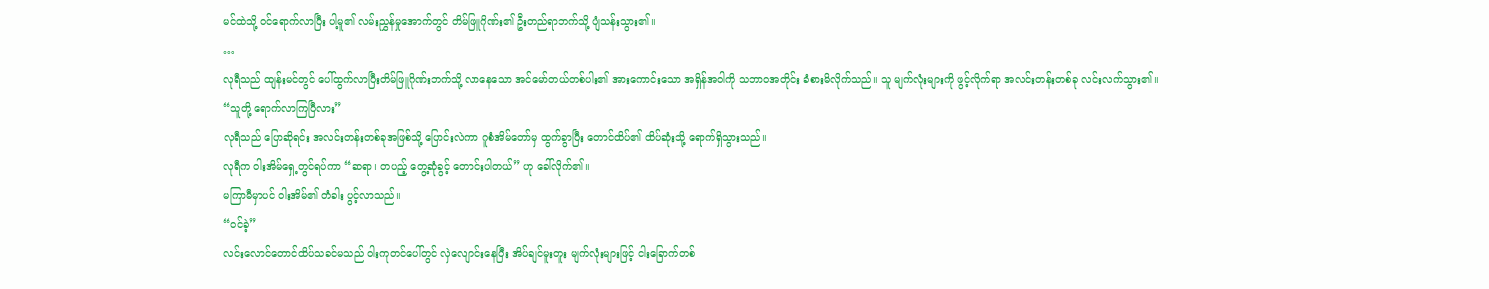မင်ထဲသို့ ဝင်ရောက်လာပြီး ပါ့မူ၏ လမ်းညွှန်မှုအောက်တွင် တိမ်ဖြူဂိုဏ်း၏ ဦးတည်ရာဘက်သို့ ပျံသန်းသွား၏။
…
လုရီသည် ထျန်းမင်တွင် ပေါ်ထွက်လာပြီးတိမ်ဖြူဂိုဏ်းဘက်သို့ လာနေသော အင်မော်တယ်တစ်ပါး၏ အားကောင်းသော အရှိန်အဝါကို သဘာဝအတိုင်း ခံစားမိလိုက်သည်။ သူ မျက်လုံးများကို ဖွင့်လိုက်ရာ အလင်းတန်းတစ်ခု လင်းလက်သွား၏။
“သူတို့ ရောက်လာကြပြီလား”
လုရီသည် ပြောဆိုရင်း အလင်းတန်းတစ်ခုအဖြစ်သို့ ပြောင်းလဲကာ ဂူစံအိမ်တော်မှ ထွက်ခွာပြီး တောင်ထိပ်၏ ထိပ်ဆုံးသို့ ရောက်ရှိသွားသည်။
လုရီက ဝါးအိမ်ရှေ့တွင်ရပ်ကာ “ဆရာ၊ တပည့် တွေ့ဆုံခွင့် တောင်းပါတယ်” ဟု ခေါ်လိုက်၏။
မကြာမီမှာပင် ဝါးအိမ်၏ တံခါး ပွင့်လာသည်။
“ဝင်ခဲ့”
လင်းလောင်တောင်ထိပ်သခင်မသည် ဝါးကုတင်ပေါ်တွင် လှဲလျောင်းနေပြီး အိပ်ချင်မူးတူး မျက်လုံးများဖြင့် ငါးခြောက်တစ်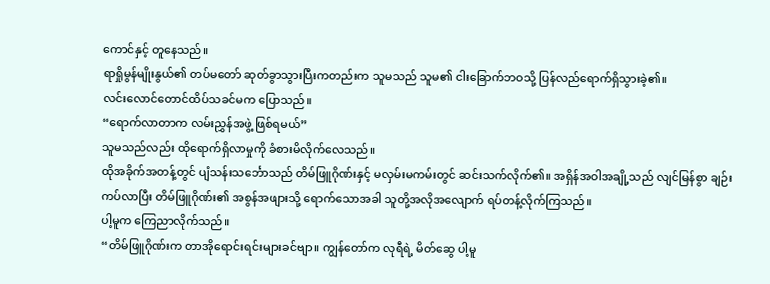ကောင်နှင့် တူနေသည်။
ရာရှိုမွန်မျိုးနွယ်၏ တပ်မတော် ဆုတ်ခွာသွားပြီးကတည်းက သူမသည် သူမ၏ ငါးခြောက်ဘဝသို့ ပြန်လည်ရောက်ရှိသွားခဲ့၏။
လင်းလောင်တောင်ထိပ်သခင်မက ပြောသည်။
“ရောက်လာတာက လမ်းညွှန်အဖွဲ့ ဖြစ်ရမယ်”
သူမသည်လည်း ထိုရောက်ရှိလာမှုကို ခံစားမိလိုက်လေသည်။
ထိုအခိုက်အတန့်တွင် ပျံသန်းသင်္ဘောသည် တိမ်ဖြူဂိုဏ်းနှင့် မလှမ်းမကမ်းတွင် ဆင်းသက်လိုက်၏။ အရှိန်အဝါအချို့သည် လျင်မြန်စွာ ချဉ်းကပ်လာပြီး တိမ်ဖြူဂိုဏ်း၏ အစွန်အဖျားသို့ ရောက်သောအခါ သူတို့အလိုအလျောက် ရပ်တန့်လိုက်ကြသည်။
ပါ့မူက ကြေညာလိုက်သည်။
“တိမ်ဖြူဂိုဏ်းက တာအိုရောင်းရင်းများခင်ဗျာ။ ကျွန်တော်က လုရီရဲ့ မိတ်ဆွေ ပါ့မူ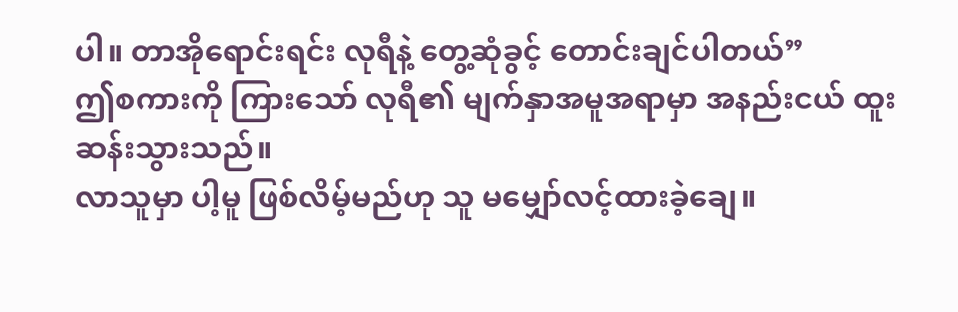ပါ။ တာအိုရောင်းရင်း လုရီနဲ့ တွေ့ဆုံခွင့် တောင်းချင်ပါတယ်”
ဤစကားကို ကြားသော် လုရီ၏ မျက်နှာအမူအရာမှာ အနည်းငယ် ထူးဆန်းသွားသည်။
လာသူမှာ ပါ့မူ ဖြစ်လိမ့်မည်ဟု သူ မမျှော်လင့်ထားခဲ့ချေ။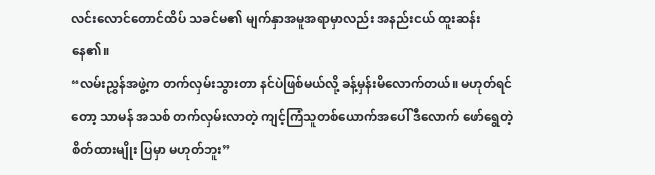လင်းလောင်တောင်ထိပ် သခင်မ၏ မျက်နှာအမူအရာမှာလည်း အနည်းငယ် ထူးဆန်းနေ၏။
“လမ်းညွှန်အဖွဲ့က တက်လှမ်းသွားတာ နင်ပဲဖြစ်မယ်လို့ ခန့်မှန်းမိလောက်တယ်။ မဟုတ်ရင်တော့ သာမန် အသစ် တက်လှမ်းလာတဲ့ ကျင့်ကြံသူတစ်ယောက်အပေါ် ဒီလောက် ဖော်ရွေတဲ့ စိတ်ထားမျိုး ပြမှာ မဟုတ်ဘူး”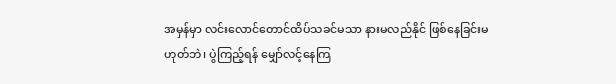အမှန်မှာ လင်းလောင်တောင်ထိပ်သခင်မသာ နားမလည်နိုင် ဖြစ်နေခြင်းမဟုတ်ဘဲ၊ ပွဲကြည့်ရန် မျှော်လင့်နေကြ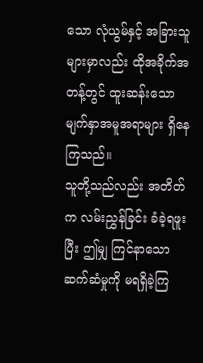သော လုံယွမ်နှင့် အခြားသူများမှာလည်း ထိုအခိုက်အတန့်တွင် ထူးဆန်းသော မျက်နှာအမူအရာများ ရှိနေကြသည်။
သူတို့သည်လည်း အတိတ်က လမ်းညွှန်ခြင်း ခံခဲ့ရဖူးပြီး ဤမျှ ကြင်နာသော ဆက်ဆံမှုကို မရရှိခဲ့ကြ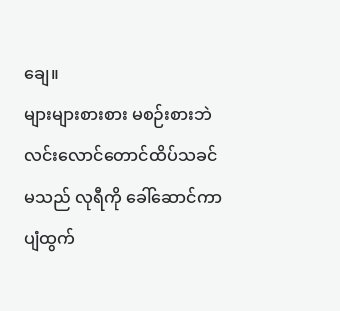ချေ။
များများစားစား မစဉ်းစားဘဲ လင်းလောင်တောင်ထိပ်သခင်မသည် လုရီကို ခေါ်ဆောင်ကာ ပျံထွက်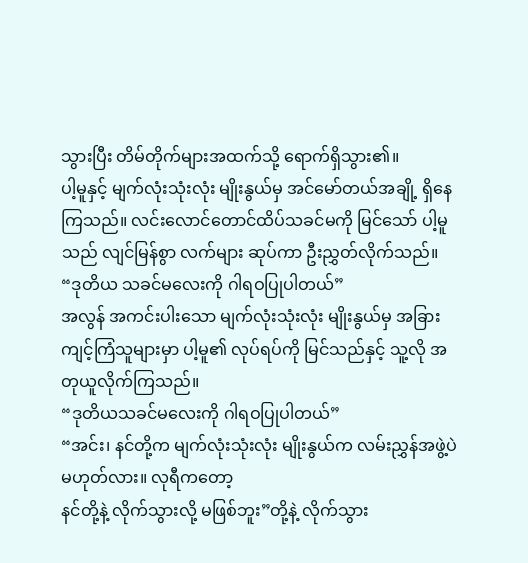သွားပြီး တိမ်တိုက်များအထက်သို့ ရောက်ရှိသွား၏။
ပါ့မူနှင့် မျက်လုံးသုံးလုံး မျိုးနွယ်မှ အင်မော်တယ်အချို့ ရှိနေကြသည်။ လင်းလောင်တောင်ထိပ်သခင်မကို မြင်သော် ပါ့မူသည် လျင်မြန်စွာ လက်များ ဆုပ်ကာ ဦးညွှတ်လိုက်သည်။
“ဒုတိယ သခင်မလေးကို ဂါရဝပြုပါတယ်”
အလွန် အကင်းပါးသော မျက်လုံးသုံးလုံး မျိုးနွယ်မှ အခြားကျင့်ကြံသူများမှာ ပါ့မူ၏ လုပ်ရပ်ကို မြင်သည်နှင့် သူ့လို အတုယူလိုက်ကြသည်။
“ဒုတိယသခင်မလေးကို ဂါရဝပြုပါတယ်”
“အင်း၊ နင်တို့က မျက်လုံးသုံးလုံး မျိုးနွယ်က လမ်းညွှန်အဖွဲ့ပဲ မဟုတ်လား။ လုရီကတော့
နင်တို့နဲ့ လိုက်သွားလို့ မဖြစ်ဘူး”တို့နဲ့ လိုက်သွား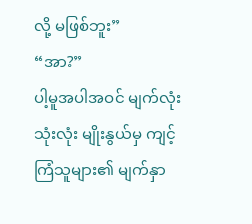လို့ မဖြစ်ဘူး”
“အာ?”
ပါ့မူအပါအဝင် မျက်လုံးသုံးလုံး မျိုးနွယ်မှ ကျင့်ကြံသူများ၏ မျက်နှာ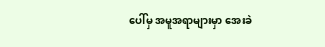ပေါ်မှ အမူအရာများမှာ အေးခဲ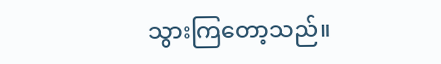သွားကြတော့သည်။